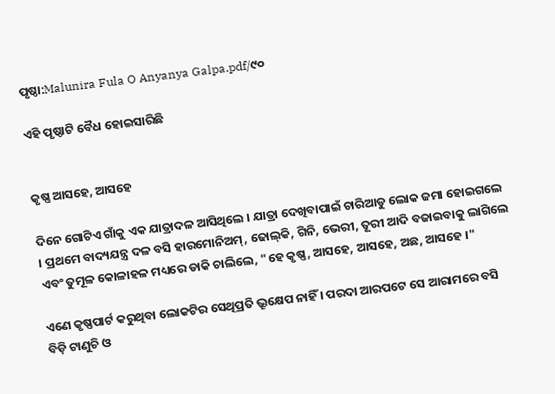ପୃଷ୍ଠା:Malunira Fula O Anyanya Galpa.pdf/୯୦

ଏହି ପୃଷ୍ଠାଟି ବୈଧ ହୋଇସାରିଛି


କୃଷ୍ଣ ଆସହେ, ଆସହେ

ଦିନେ ଗୋଟିଏ ଗାଁକୁ ଏକ ଯାତ୍ରାଦଳ ଆସିଥିଲେ । ଯାତ୍ରା ଦେଖିବାପାଇଁ ଚାରିଆଡୁ ଲୋକ ଜମା ହୋଇଗଲେ । ପ୍ରଥମେ ବାଦ୍ୟଯନ୍ତ୍ର ଦଳ ବସି ହାରମୋନିଅମ୍, ଢୋଲ୍‌କି, ଗିନି, ଭେରୀ, ତୂରୀ ଆଦି ବଜାଇବାକୁ ଲାଗିଲେ ଏବଂ ତୁମୂଳ କୋଳାହଳ ମଧ୍ୟରେ ଡାକି ଚାଲିଲେ, "ହେ କୃଷ୍ଣ, ଆସହେ, ଆସହେ, ଅଛ, ଆସହେ ।"

ଏଣେ କୃଷ୍ଣପାର୍ଟ କରୁଥିବା ଲୋକଟିର ସେଥି‌ପ୍ରତି ଭ୍ରୂକ୍ଷେପ ନାହିଁ । ପରଦା ଆରପଟେ ସେ ଆରାମରେ ବସି ବିଡ଼ି ଟାଣୁଚି ଓ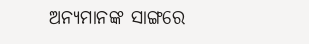ଅନ୍ୟମାନଙ୍କ ସାଙ୍ଗରେ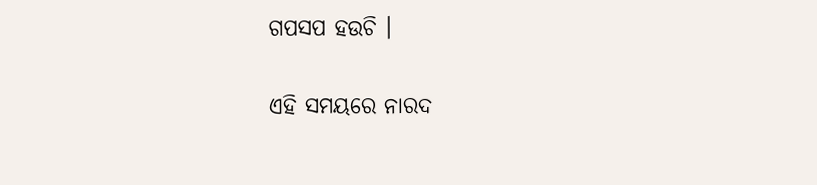ଗପସପ ହଉଚି ।

ଏହି ସମୟରେ ନାରଦ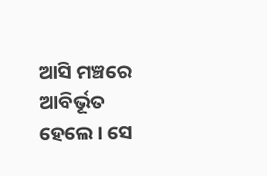ଆସି ମଞ୍ଚରେ ଆବିର୍ଭୂତ ହେଲେ । ସେ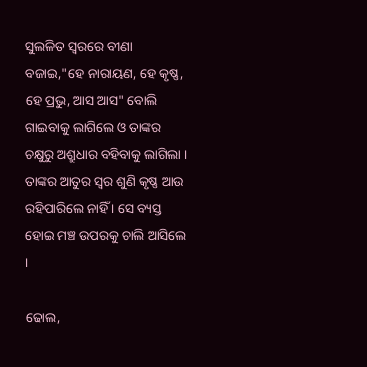ସୁଲଳିତ ସ୍ୱରରେ ବୀଣା ବଜାଇ,"ହେ ନାରାୟଣ, ହେ କୃଷ୍ଣ, ହେ ପ୍ରଭୁ, ଆସ ଆସ" ବୋଲି ଗାଇବାକୁ ଲାଗିଲେ ଓ ତାଙ୍କର ଚକ୍ଷୁରୁ ଅଶ୍ରୁଧାର ବହିବାକୁ ଲାଗିଲା । ତାଙ୍କର ଆତୁର ସ୍ୱର ଶୁଣି କୃଷ୍ଣ ଆଉ ରହିପାରିଲେ ନାହିଁ । ସେ ବ୍ୟସ୍ତ ହୋଇ ମଞ୍ଚ ଉପରକୁ ଚାଲି ଆସିଲେ ।

ଢୋଲ,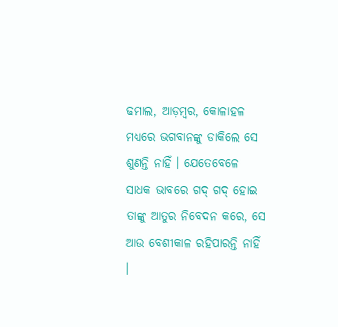ଢମାଲ, ଆଡ଼ମ୍ବର, କୋଳାହଳ ମଧ୍ୟରେ ଭଗବାନଙ୍କୁ ଡାକିଲେ ସେ ଶୁଣନ୍ତି ନାହିଁ । ଯେତେବେଳେ ସାଧକ ଭାବରେ ଗଦ୍ ଗଦ୍ ହୋଇ ତାଙ୍କୁ ଆତୁର ନିବେଦନ କରେ, ସେ ଆଉ ବେଶୀକାଳ ରହିପାରନ୍ତି ନାହିଁ ।